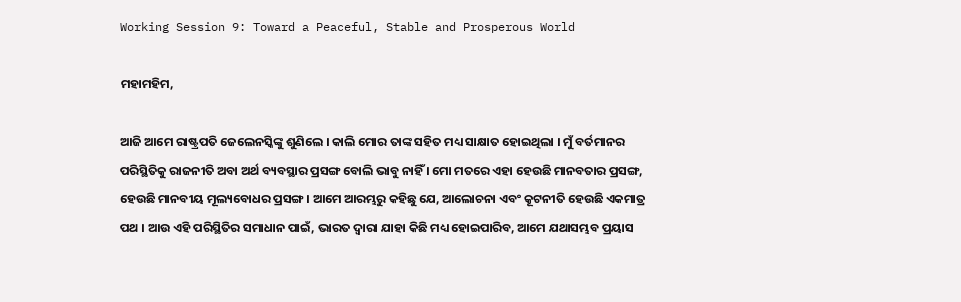Working Session 9: Toward a Peaceful, Stable and Prosperous World

ମହାମହିମ,

ଆଜି ଆମେ ରାଷ୍ଟ୍ରପତି ଜେଲେନସ୍କିଙ୍କୁ ଶୁଣିଲେ । କାଲି ମୋର ତାଙ୍କ ସହିତ ମଧ୍ୟ ସାକ୍ଷାତ ହୋଇଥିଲା । ମୁଁ ବର୍ତମାନର ପରିସ୍ଥିତିକୁ ରାଜନୀତି ଅବା ଅର୍ଥ ବ୍ୟବସ୍ଥାର ପ୍ରସଙ୍ଗ ବୋଲି ଭାବୁ ନାହିଁ । ମୋ ମତରେ ଏହା ହେଉଛି ମାନବତାର ପ୍ରସଙ୍ଗ, ହେଉଛି ମାନବୀୟ ମୂଲ୍ୟବୋଧର ପ୍ରସଙ୍ଗ । ଆମେ ଆରମ୍ଭରୁ କହିଛୁ ଯେ, ଆଲୋଚନା ଏବଂ କୂଟନୀତି ହେଉଛି ଏକମାତ୍ର ପଥ । ଆଉ ଏହି ପରିସ୍ଥିତିର ସମାଧାନ ପାଇଁ, ଭାରତ ଦ୍ୱାରା ଯାହା କିଛି ମଧ୍ୟ ହୋଇପାରିବ, ଆମେ ଯଥାସମ୍ଭବ ପ୍ରୟାସ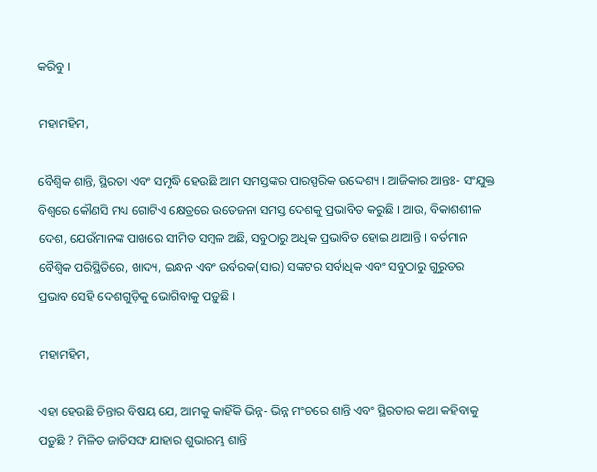କରିବୁ ।

ମହାମହିମ,

ବୈଶ୍ୱିକ ଶାନ୍ତି, ସ୍ଥିରତା ଏବଂ ସମୃଦ୍ଧି ହେଉଛି ଆମ ସମସ୍ତଙ୍କର ପାରସ୍ପରିକ ଉଦ୍ଦେଶ୍ୟ । ଆଜିକାର ଆନ୍ତଃ- ସଂଯୁକ୍ତ ବିଶ୍ୱରେ କୌଣସି ମଧ୍ୟ ଗୋଟିଏ କ୍ଷେତ୍ରରେ ଉତେଜନା ସମସ୍ତ ଦେଶକୁ ପ୍ରଭାବିତ କରୁଛି । ଆଉ, ବିକାଶଶୀଳ ଦେଶ, ଯେଉଁମାନଙ୍କ ପାଖରେ ସୀମିତ ସମ୍ବଳ ଅଛି, ସବୁଠାରୁ ଅଧିକ ପ୍ରଭାବିତ ହୋଇ ଥାଆନ୍ତି । ବର୍ତମାନ ବୈଶ୍ୱିକ ପରିସ୍ଥିତିରେ, ଖାଦ୍ୟ, ଇନ୍ଧନ ଏବଂ ଉର୍ବରକ(ସାର) ସଙ୍କଟର ସର୍ବାଧିକ ଏବଂ ସବୁଠାରୁ ଗୁରୁତର ପ୍ରଭାବ ସେହି ଦେଶଗୁଡ଼ିକୁ ଭୋଗିବାକୁ ପଡ଼ୁଛି ।

ମହାମହିମ,

ଏହା ହେଉଛି ଚିନ୍ତାର ବିଷୟ ଯେ, ଆମକୁ କାହିଁକି ଭିନ୍ନ- ଭିନ୍ନ ମଂଚରେ ଶାନ୍ତି ଏବଂ ସ୍ଥିରତାର କଥା କହିବାକୁ ପଡ଼ୁଛି ? ମିଳିତ ଜାତିସଙ୍ଘ ଯାହାର ଶୁଭାରମ୍ଭ ଶାନ୍ତି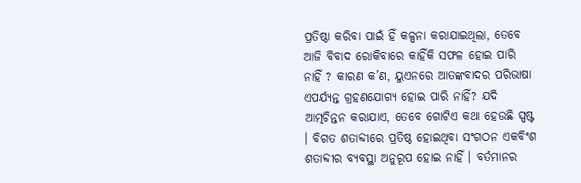ପ୍ରତିଷ୍ଠା କରିବା ପାଇଁ ହିଁ କଳ୍ପନା କରାଯାଇଥିଲା, ତେବେ ଆଜି ବିବାଦ ରୋକିବାରେ କାହିଁକି ସଫଳ ହୋଇ ପାରି ନାହିଁ ? କାରଣ କ’ଣ, ୟୁଏନରେ ଆତଙ୍କବାଦର ପରିଭାଷା ଏପର୍ଯ୍ୟନ୍ତ ଗ୍ରହଣଯୋଗ୍ୟ ହୋଇ ପାରି ନାହିଁ? ଯଦି ଆତ୍ମଚିନ୍ତନ କରାଯାଏ, ତେବେ ଗୋଟିଏ କଥା ହେଉଛି ସ୍ପଷ୍ଟ । ବିଗତ ଶତାବ୍ଦୀରେ ପ୍ରତିଷ୍ଠ ହୋଇଥିବା ସଂଗଠନ ଏକବିଂଶ ଶତାବ୍ଦୀର ବ୍ୟବସ୍ଥା ଅନୁରୂପ ହୋଇ ନାହିଁ । ବର୍ତମାନର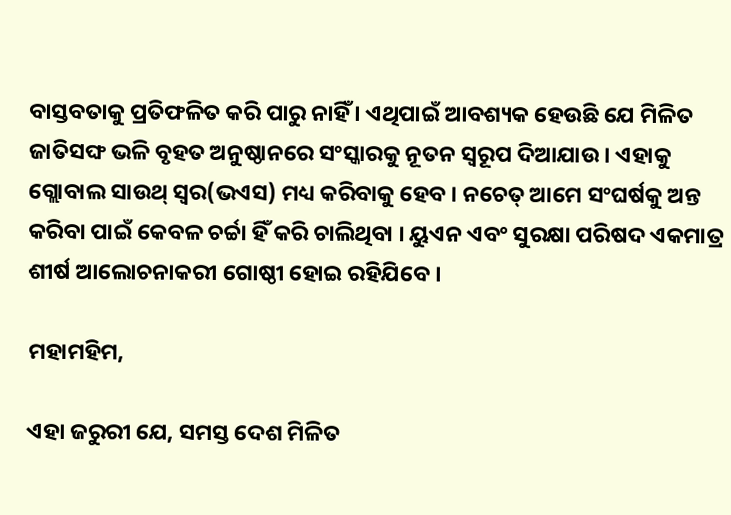ବାସ୍ତବତାକୁ ପ୍ରତିଫଳିତ କରି ପାରୁ ନାହିଁ । ଏଥିପାଇଁ ଆବଶ୍ୟକ ହେଉଛି ଯେ ମିଳିତ ଜାତିସଙ୍ଘ ଭଳି ବୃହତ ଅନୁଷ୍ଠାନରେ ସଂସ୍କାରକୁ ନୂତନ ସ୍ୱରୂପ ଦିଆଯାଉ । ଏହାକୁ ଗ୍ଲୋବାଲ ସାଉଥ୍ ସ୍ୱର(ଭଏସ) ମଧ୍ୟ କରିବାକୁ ହେବ । ନଚେତ୍ ଆମେ ସଂଘର୍ଷକୁ ଅନ୍ତ କରିବା ପାଇଁ କେବଳ ଚର୍ଚ୍ଚା ହିଁ କରି ଚାଲିଥିବା । ୟୁଏନ ଏବଂ ସୁରକ୍ଷା ପରିଷଦ ଏକମାତ୍ର ଶୀର୍ଷ ଆଲୋଚନାକରୀ ଗୋଷ୍ଠୀ ହୋଇ ରହିଯିବେ ।

ମହାମହିମ,

ଏହା ଜରୁରୀ ଯେ, ସମସ୍ତ ଦେଶ ମିଳିତ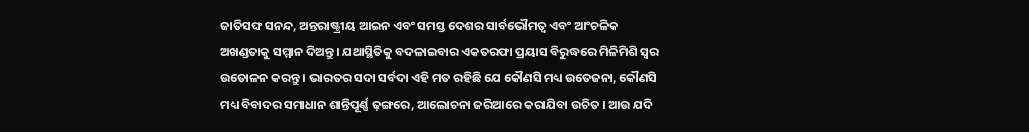ଜାତିସଙ୍ଘ ସନନ୍ଦ, ଅନ୍ତରାଷ୍ଟ୍ରୀୟ ଆଇନ ଏବଂ ସମସ୍ତ ଦେଶର ସାର୍ବଭୌମତ୍ୱ ଏବଂ ଆଂଚଳିକ ଅଖଣ୍ଡତାକୁ ସମ୍ମାନ ଦିଅନ୍ତୁ । ଯଥାସ୍ଥିତିକୁ ବଦଳାଇବାର ଏକତରଫା ପ୍ରୟାସ ବିରୁଦ୍ଧରେ ମିଳିମିଶି ସ୍ୱର ଉତୋଳନ କରନ୍ତୁ । ଭାରତର ସଦା ସର୍ବଦା ଏହି ମତ ରହିଛି ଯେ କୌଣସି ମଧ୍ୟ ଉତେଜନା, କୌଣସି ମଧ୍ୟ ବିବାଦର ସମାଧାନ ଶାନ୍ତିପୂର୍ଣ୍ଣ ଢ଼ଙ୍ଗରେ, ଆଲୋଚନା ଜରିଆରେ କରାଯିବା ଉଚିତ । ଆଉ ଯଦି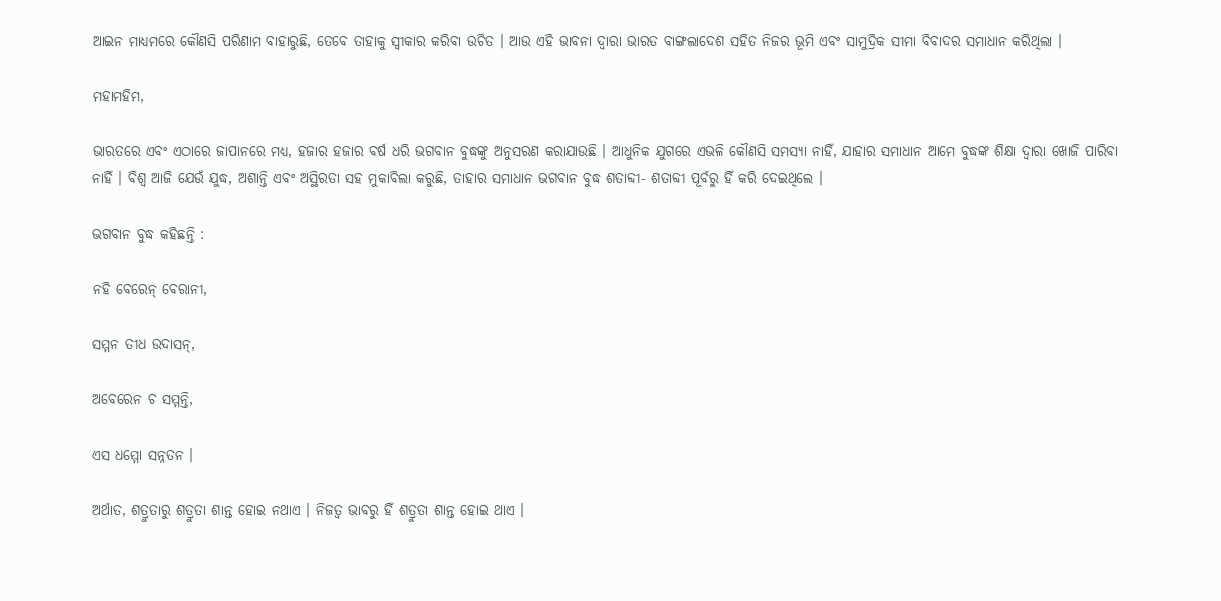ଆଇନ ମାଧ୍ୟମରେ କୌଣସି ପରିଣାମ ବାହାରୁଛି, ତେବେ ତାହାକୁ ସ୍ୱୀକାର କରିବା ଉଚିତ । ଆଉ ଏହି ଭାବନା ଦ୍ୱାରା ଭାରତ ବାଙ୍ଗଲାଦେଶ ସହିତ ନିଜର ଭୂମି ଏବଂ ସାମୁଦ୍ରିକ ସୀମା ବିବାଦର ସମାଧାନ କରିଥିଲା ।

ମହାମହିମ,

ଭାରତରେ ଏବଂ ଏଠାରେ ଜାପାନରେ ମଧ୍ୟ, ହଜାର ହଜାର ବର୍ଷ ଧରି ଭଗବାନ ବୁଦ୍ଧଙ୍କୁ ଅନୁସରଣ କରାଯାଉଛି । ଆଧୁନିକ ଯୁଗରେ ଏଭଳି କୌଣସି ସମସ୍ୟା ନାହିଁ, ଯାହାର ସମାଧାନ ଆମେ ବୁଦ୍ଧଙ୍କ ଶିକ୍ଷା ଦ୍ୱାରା ଖୋଜି ପାରିବା ନାହିଁ । ବିଶ୍ୱ ଆଜି ଯେଉଁ ଯୁଦ୍ଧ, ଅଶାନ୍ତି ଏବଂ ଅସ୍ଥିରତା ସହ ମୁକାବିଲା କରୁଛି, ତାହାର ସମାଧାନ ଭଗବାନ ବୁଦ୍ଧ ଶତାବ୍ଦୀ- ଶତାବ୍ଦୀ ପୂର୍ବରୁ ହିଁ କରି ଦେଇଥିଲେ ।

ଭଗବାନ ବୁଦ୍ଧ କହିଛନ୍ତି :

ନହି ବେରେନ୍ ବେରାନୀ,

ସମ୍ମନ ତୀଧ ଉଦାସନ୍‌,

ଅବେରେନ ଚ ସମ୍ମନ୍ତି,

ଏସ ଧମ୍ମୋ ସନ୍ନତନ ।

ଅର୍ଥାତ, ଶତ୍ରୁତାରୁ ଶତ୍ରୁତା ଶାନ୍ତ ହୋଇ ନଥାଏ । ନିଜତ୍ୱ ଭାବରୁ ହିଁ ଶତ୍ରୁତା ଶାନ୍ତ ହୋଇ ଥାଏ ।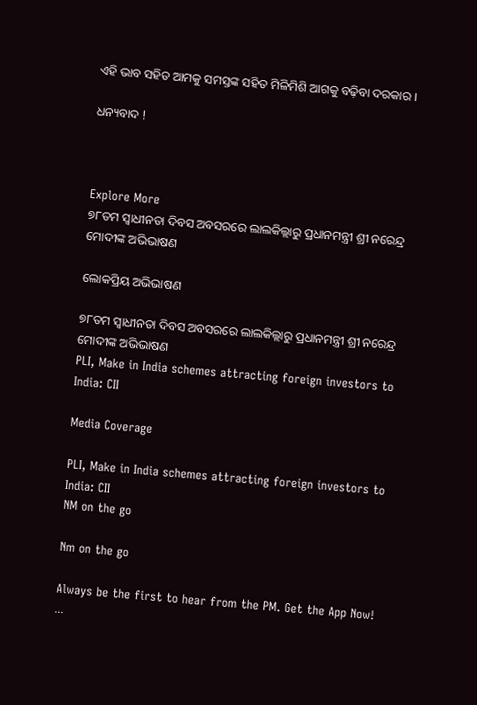ଏହି ଭାବ ସହିତ ଆମକୁ ସମସ୍ତଙ୍କ ସହିତ ମିଳିମିଶି ଆଗକୁ ବଢ଼ିବା ଦରକାର ।

ଧନ୍ୟବାଦ !



Explore More
୭୮ତମ ସ୍ୱାଧୀନତା ଦିବସ ଅବସରରେ ଲାଲକିଲ୍ଲାରୁ ପ୍ରଧାନମନ୍ତ୍ରୀ ଶ୍ରୀ ନରେନ୍ଦ୍ର ମୋଦୀଙ୍କ ଅଭିଭାଷଣ

ଲୋକପ୍ରିୟ ଅଭିଭାଷଣ

୭୮ତମ ସ୍ୱାଧୀନତା ଦିବସ ଅବସରରେ ଲାଲକିଲ୍ଲାରୁ ପ୍ରଧାନମନ୍ତ୍ରୀ ଶ୍ରୀ ନରେନ୍ଦ୍ର ମୋଦୀଙ୍କ ଅଭିଭାଷଣ
PLI, Make in India schemes attracting foreign investors to India: CII

Media Coverage

PLI, Make in India schemes attracting foreign investors to India: CII
NM on the go

Nm on the go

Always be the first to hear from the PM. Get the App Now!
...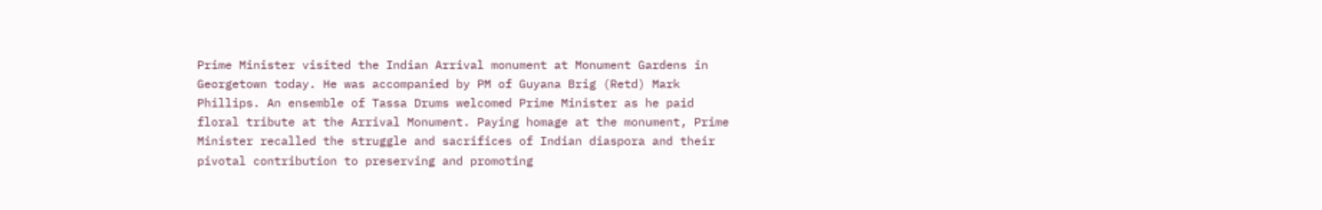Prime Minister visited the Indian Arrival monument at Monument Gardens in Georgetown today. He was accompanied by PM of Guyana Brig (Retd) Mark Phillips. An ensemble of Tassa Drums welcomed Prime Minister as he paid floral tribute at the Arrival Monument. Paying homage at the monument, Prime Minister recalled the struggle and sacrifices of Indian diaspora and their pivotal contribution to preserving and promoting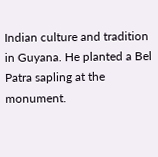Indian culture and tradition in Guyana. He planted a Bel Patra sapling at the monument.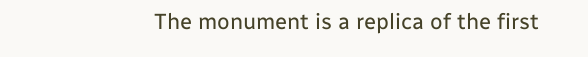The monument is a replica of the first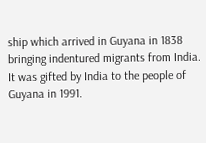ship which arrived in Guyana in 1838 bringing indentured migrants from India. It was gifted by India to the people of Guyana in 1991.